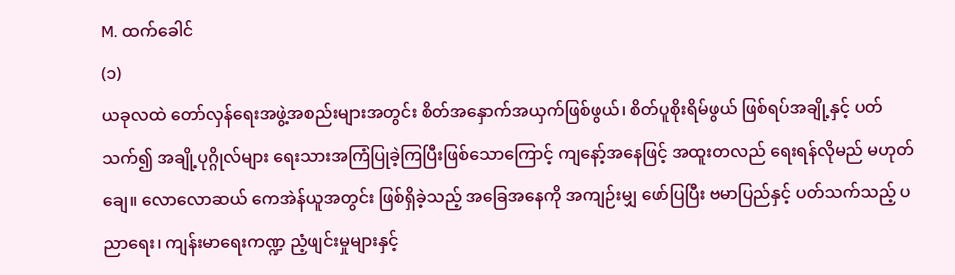M. ထက်ခေါင်
(၁)
ယခုလထဲ တော်လှန်ရေးအဖွဲ့အစည်းများအတွင်း စိတ်အနှောက်အယှက်ဖြစ်ဖွယ်၊ စိတ်ပူစိုးရိမ်ဖွယ် ဖြစ်ရပ်အချို့နှင့် ပတ်သက်၍ အချို့ပုဂ္ဂိုလ်များ ရေးသားအကြံပြုခဲ့ကြပြီးဖြစ်သောကြောင့် ကျနော့်အနေဖြင့် အထူးတလည် ရေးရန်လိုမည် မဟုတ် ချေ။ လောလောဆယ် ကေအဲန်ယူအတွင်း ဖြစ်ရှိခဲ့သည့် အခြေအနေကို အကျဉ်းမျှ ဖော်ပြပြီး ဗမာပြည်နှင့် ပတ်သက်သည့် ပညာရေး၊ ကျန်းမာရေးကဏ္ဍ ညံ့ဖျင်းမှုများနှင့်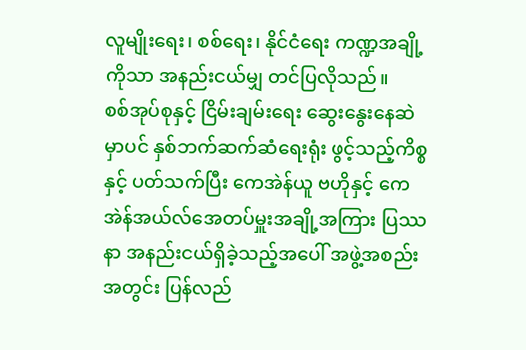လူမျိုးရေး၊ စစ်ရေး၊ နိုင်ငံရေး ကဏ္ဍအချို့ကိုသာ အနည်းငယ်မျှ တင်ပြလိုသည်။
စစ်အုပ်စုနှင့် ငြိမ်းချမ်းရေး ဆွေးနွေးနေဆဲမှာပင် နှစ်ဘက်ဆက်ဆံရေးရုံး ဖွင့်သည့်ကိစ္စနှင့် ပတ်သက်ပြီး ကေအဲန်ယူ ဗဟိုနှင့် ကေအဲန်အယ်လ်အေတပ်မှူးအချို့အကြား ပြဿနာ အနည်းငယ်ရှိခဲ့သည့်အပေါ် အဖွဲ့အစည်းအတွင်း ပြန်လည်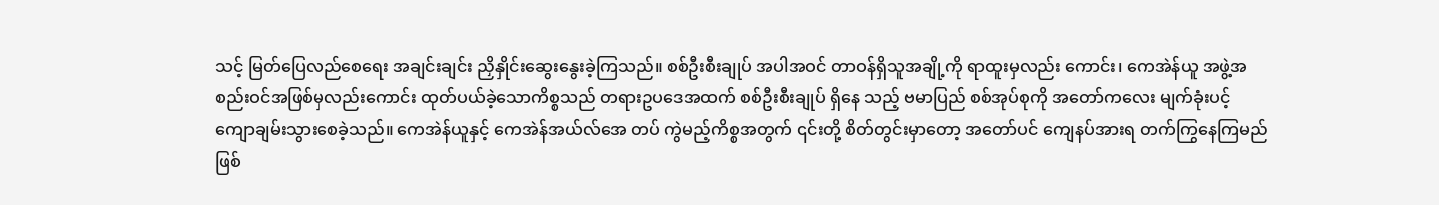သင့် မြတ်ပြေလည်စေရေး အချင်းချင်း ညှိနှိုင်းဆွေးနွေးခဲ့ကြသည်။ စစ်ဦးစီးချုပ် အပါအဝင် တာဝန်ရှိသူအချို့ကို ရာထူးမှလည်း ကောင်း၊ ကေအဲန်ယူ အဖွဲ့အစည်းဝင်အဖြစ်မှလည်းကောင်း ထုတ်ပယ်ခဲ့သောကိစ္စသည် တရားဥပဒေအထက် စစ်ဦးစီးချုပ် ရှိနေ သည့် ဗမာပြည် စစ်အုပ်စုကို အတော်ကလေး မျက်ခုံးပင့် ကျောချမ်းသွားစေခဲ့သည်။ ကေအဲန်ယူနှင့် ကေအဲန်အယ်လ်အေ တပ် ကွဲမည့်ကိစ္စအတွက် ၎င်းတို့ စိတ်တွင်းမှာတော့ အတော်ပင် ကျေနပ်အားရ တက်ကြွနေကြမည် ဖြစ်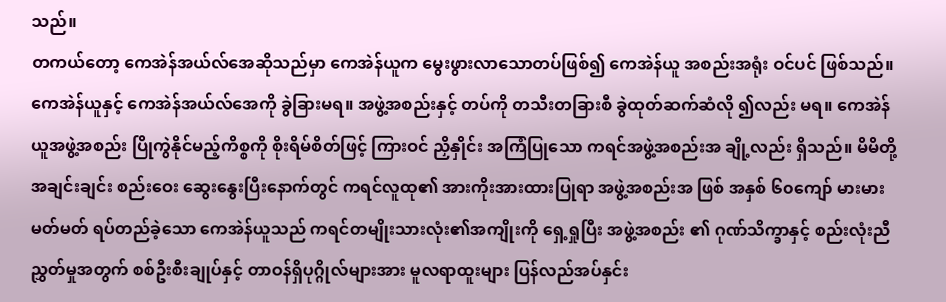သည်။
တကယ်တော့ ကေအဲန်အယ်လ်အေဆိုသည်မှာ ကေအဲန်ယူက မွေးဖွားလာသောတပ်ဖြစ်၍ ကေအဲန်ယူ အစည်းအရုံး ဝင်ပင် ဖြစ်သည်။ ကေအဲန်ယူနှင့် ကေအဲန်အယ်လ်အေကို ခွဲခြားမရ။ အဖွဲ့အစည်းနှင့် တပ်ကို တသီးတခြားစီ ခွဲထုတ်ဆက်ဆံလို ၍လည်း မရ။ ကေအဲန်ယူအဖွဲ့အစည်း ပြိုကွဲနိုင်မည့်ကိစ္စကို စိုးရိမ်စိတ်ဖြင့် ကြားဝင် ညှိနှိုင်း အကြံပြုသော ကရင်အဖွဲ့အစည်းအ ချို့လည်း ရှိသည်။ မိမိတို့အချင်းချင်း စည်းဝေး ဆွေးနွေးပြီးနောက်တွင် ကရင်လူထု၏ အားကိုးအားထားပြုရာ အဖွဲ့အစည်းအ ဖြစ် အနှစ် ၆၀ကျော် မားမားမတ်မတ် ရပ်တည်ခဲ့သော ကေအဲန်ယူသည် ကရင်တမျိုးသားလုံး၏အကျိုးကို ရှေ့ရှုပြီး အဖွဲ့အစည်း ၏ ဂုဏ်သိက္ခာနှင့် စည်းလုံးညီညွှတ်မှုအတွက် စစ်ဦးစီးချုပ်နှင့် တာဝန်ရှိပုဂ္ဂိုလ်များအား မူလရာထူးများ ပြန်လည်အပ်နှင်း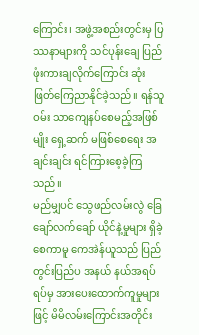ကြောင်း၊ အဖွဲ့အစည်းတွင်းမှ ပြဿနာများကို သင်ပုန်းချေ ပြည်ဖုံးကားချလိုက်ကြောင်း ဆုံးဖြတ်ကြေညာနိုင်ခဲ့သည်။ ရန်သူဝမ်း သာကျေနပ်စေမည့်အဖြစ်မျိုး ရှေ့ဆက် မဖြစ်စေရေး အချင်းချင်း ရင်ကြားစေ့ခဲ့ကြသည်။
မည်မျှပင် သွေဖည်လမ်းလွဲ ခြေချော်လက်ချော် ယိုင်နဲ့မှုများ ရှိခဲ့စေကာမူ ကေအဲန်ယူသည် ပြည်တွင်းပြည်ပ အနယ် နယ်အရပ်ရပ်မှ အားပေးထောက်ကူမှုများဖြင့် မိမိလမ်းကြောင်းအတိုင်း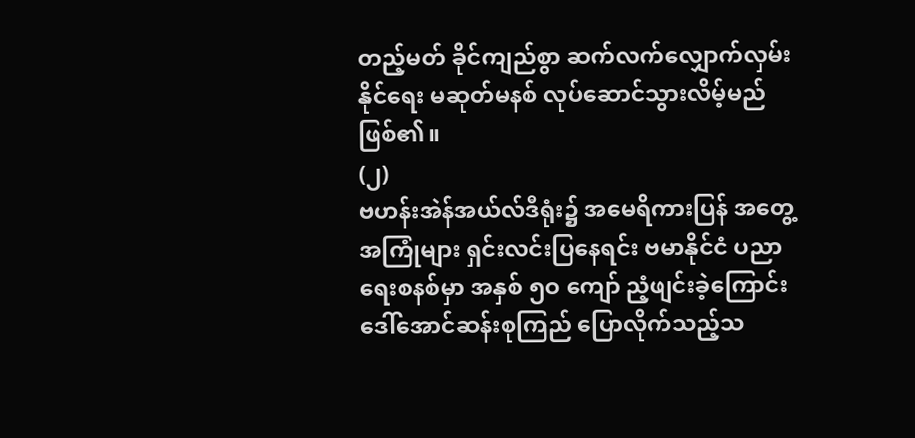တည့်မတ် ခိုင်ကျည်စွာ ဆက်လက်လျှောက်လှမ်းနိုင်ရေး မဆုတ်မနစ် လုပ်ဆောင်သွားလိမ့်မည် ဖြစ်၏။
(၂)
ဗဟန်းအဲန်အယ်လ်ဒီရုံး၌ အမေရိကားပြန် အတွေ့အကြုံများ ရှင်းလင်းပြနေရင်း ဗမာနိုင်ငံ ပညာရေးစနစ်မှာ အနှစ် ၅ဝ ကျော် ညံ့ဖျင်းခဲ့ကြောင်း ဒေါ်အောင်ဆန်းစုကြည် ပြောလိုက်သည့်သ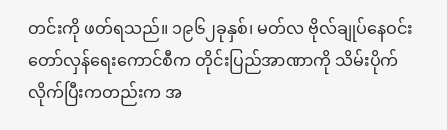တင်းကို ဖတ်ရသည်။ ၁၉၆၂ခုနှစ်၊ မတ်လ ဗိုလ်ချုပ်နေဝင်း တော်လှန်ရေးကောင်စီက တိုင်းပြည်အာဏာကို သိမ်းပိုက်လိုက်ပြီးကတည်းက အ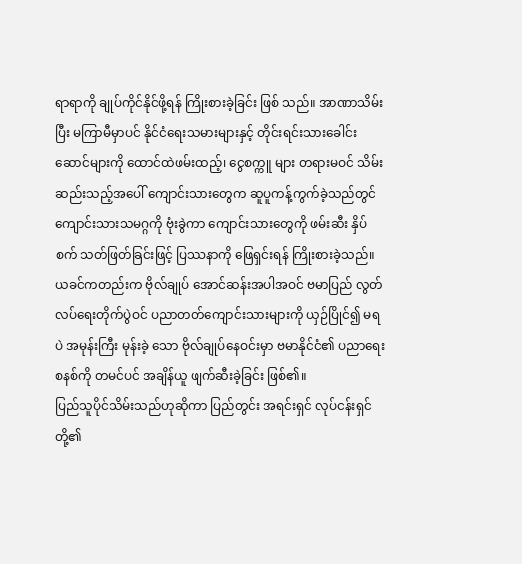ရာရာကို ချုပ်ကိုင်နိုင်ဖို့ရန် ကြိုးစားခဲ့ခြင်း ဖြစ် သည်။ အာဏာသိမ်းပြီး မကြာမီမှာပင် နိုင်ငံရေးသမားများနှင့် တိုင်းရင်းသားခေါင်းဆောင်များကို ထောင်ထဲဖမ်းထည့်၊ ငွေစက္ကူ များ တရားမဝင် သိမ်းဆည်းသည့်အပေါ် ကျောင်းသားတွေက ဆူပူကန့်ကွက်ခဲ့သည်တွင် ကျောင်းသားသမဂ္ဂကို ဗုံးခွဲကာ ကျောင်းသားတွေကို ဖမ်းဆီး နှိပ်စက် သတ်ဖြတ်ခြင်းဖြင့် ပြဿနာကို ဖြေရှင်းရန် ကြိုးစားခဲ့သည်။ ယခင်ကတည်းက ဗိုလ်ချုပ် အောင်ဆန်းအပါအဝင် ဗမာပြည် လွတ်လပ်ရေးတိုက်ပွဲဝင် ပညာတတ်ကျောင်းသားများကို ယှဉ်ပြိုင်၍ မရပဲ အမုန်းကြီး မုန်းခဲ့ သော ဗိုလ်ချုပ်နေဝင်းမှာ ဗမာနိုင်ငံ၏ ပညာရေးစနစ်ကို တမင်ပင် အချိန်ယူ ဖျက်ဆီးခဲ့ခြင်း ဖြစ်၏။
ပြည်သူပိုင်သိမ်းသည်ဟုဆိုကာ ပြည်တွင်း အရင်းရှင် လုပ်ငန်းရှင်တို့၏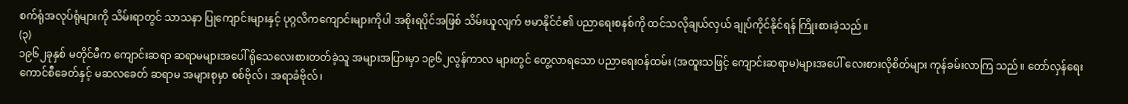စက်ရုံအလုပ်ရုံများကို သိမ်းရာတွင် သာသနာ ပြုကျောင်းများနှင့် ပုဂ္ဂလိကကျောင်းများကိုပါ အစိုးရပိုင်အဖြစ် သိမ်းယူလျက် ဗမာနိုင်ငံ၏ ပညာရေးစနစ်ကို ထင်သလိုချယ်လှယ် ချုပ်ကိုင်နိုင်ရန် ကြိုးစားခဲ့သည်။
(၃)
၁၉၆၂ခုနှစ် မတိုင်မီက ကျောင်းဆရာ ဆရာမများအပေါ် ရိုသေလေးစားတတ်ခဲ့သူ အများအပြားမှာ ၁၉၆၂လွန်ကာလ များတွင် တွေ့လာရသော ပညာရေးဝန်ထမ်း (အထူးသဖြင့် ကျောင်းဆရာမ)များအပေါ် လေးစားလိုစိတ်များ ကုန်ခမ်းလာကြ သည်။ တော်လှန်ရေးကောင်စီခေတ်နှင့် မဆလခေတ် ဆရာမ အများစုမှာ စစ်ဗိုလ်၊ အရာခံဗိုလ်၊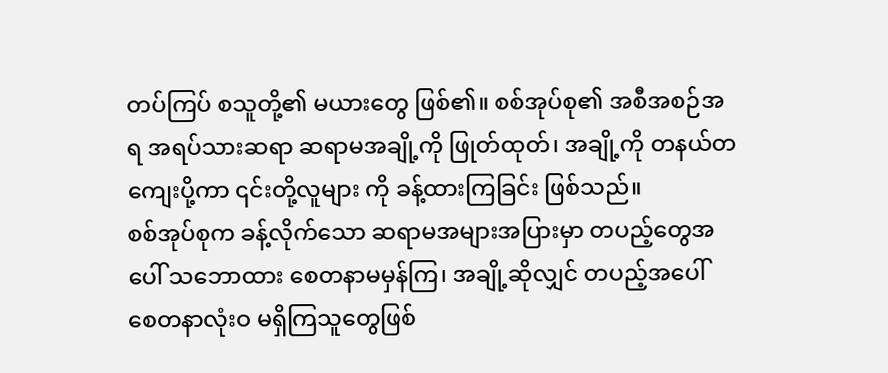တပ်ကြပ် စသူတို့၏ မယားတွေ ဖြစ်၏။ စစ်အုပ်စု၏ အစီအစဉ်အရ အရပ်သားဆရာ ဆရာမအချို့ကို ဖြုတ်ထုတ်၊ အချို့ကို တနယ်တကျေးပို့ကာ ၎င်းတို့လူများ ကို ခန့်ထားကြခြင်း ဖြစ်သည်။
စစ်အုပ်စုက ခန့်လိုက်သော ဆရာမအများအပြားမှာ တပည့်တွေအပေါ် သဘောထား စေတနာမမှန်ကြ၊ အချို့ဆိုလျှင် တပည့်အပေါ် စေတနာလုံးဝ မရှိကြသူတွေဖြစ်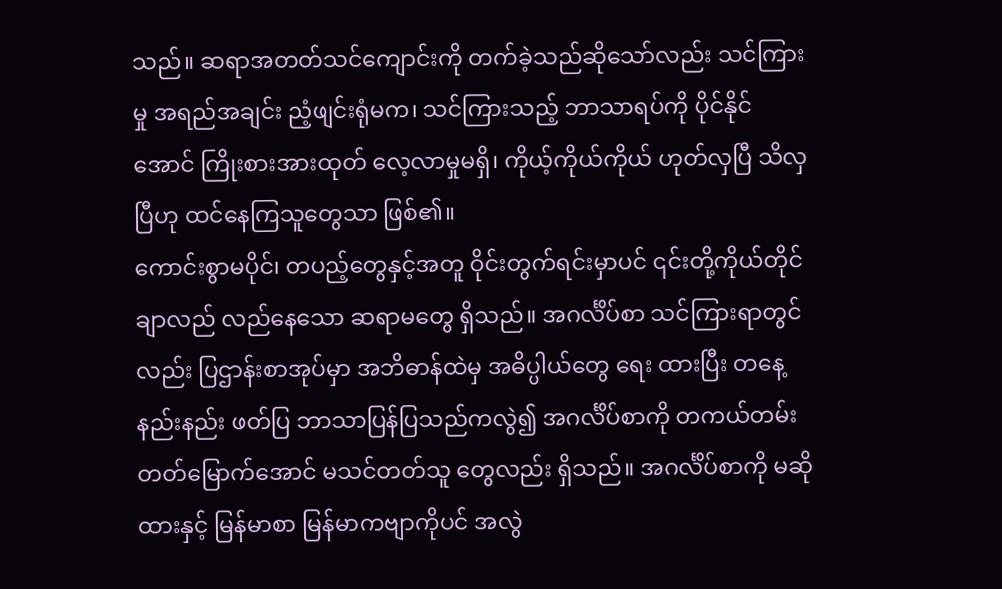သည်။ ဆရာအတတ်သင်ကျောင်းကို တက်ခဲ့သည်ဆိုသော်လည်း သင်ကြားမှု အရည်အချင်း ညံ့ဖျင်းရုံမက၊ သင်ကြားသည့် ဘာသာရပ်ကို ပိုင်နိုင်အောင် ကြိုးစားအားထုတ် လေ့လာမှုမရှိ၊ ကိုယ့်ကိုယ်ကိုယ် ဟုတ်လှပြီ သိလှပြီဟု ထင်နေကြသူတွေသာ ဖြစ်၏။
ကောင်းစွာမပိုင်၊ တပည့်တွေနှင့်အတူ ဝိုင်းတွက်ရင်းမှာပင် ၎င်းတို့ကိုယ်တိုင် ချာလည် လည်နေသော ဆရာမတွေ ရှိသည်။ အဂင်္လိပ်စာ သင်ကြားရာတွင်လည်း ပြဌာန်းစာအုပ်မှာ အဘိဓာန်ထဲမှ အဓိပ္ပါယ်တွေ ရေး ထားပြီး တနေ့နည်းနည်း ဖတ်ပြ ဘာသာပြန်ပြသည်ကလွဲ၍ အဂင်္လိပ်စာကို တကယ်တမ်းတတ်မြောက်အောင် မသင်တတ်သူ တွေလည်း ရှိသည်။ အဂင်္လိပ်စာကို မဆိုထားနှင့် မြန်မာစာ မြန်မာကဗျာကိုပင် အလွဲ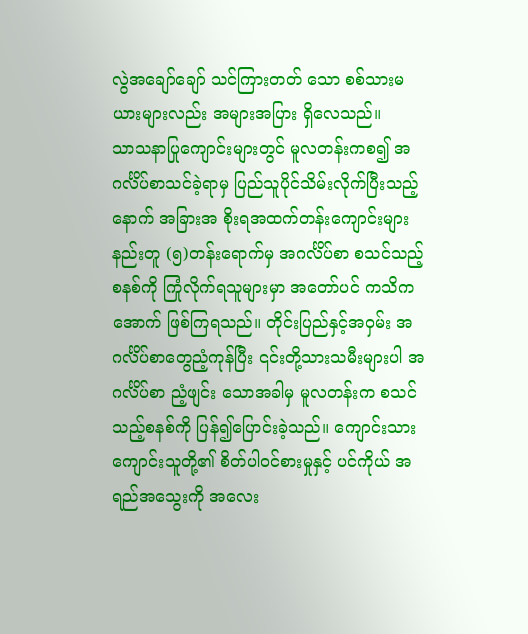လွဲအချော်ချော် သင်ကြားတတ် သော စစ်သားမယားများလည်း အများအပြား ရှိလေသည်။
သာသနာပြုကျောင်းများတွင် မူလတန်းကစ၍ အဂင်္လိပ်စာသင်ခဲ့ရာမှ ပြည်သူပိုင်သိမ်းလိုက်ပြီးသည့်နောက် အခြားအ စိုးရအထက်တန်းကျောင်းများနည်းတူ (၅)တန်းရောက်မှ အဂင်္လိပ်စာ စသင်သည့်စနစ်ကို ကြုံလိုက်ရသူများမှာ အတော်ပင် ကသိကအောက် ဖြစ်ကြရသည်။ တိုင်းပြည်နှင့်အဝှမ်း အဂင်္လိပ်စာတွေညံ့ကုန်ပြီး ၎င်းတို့သားသမီးများပါ အဂင်္လိပ်စာ ညံ့ဖျင်း သောအခါမှ မူလတန်းက စသင်သည့်စနစ်ကို ပြန်၍ပြောင်းခဲ့သည်။ ကျောင်းသားကျောင်းသူတို့၏ စိတ်ပါဝင်စားမှုနှင့် ပင်ကိုယ် အရည်အသွေးကို အလေး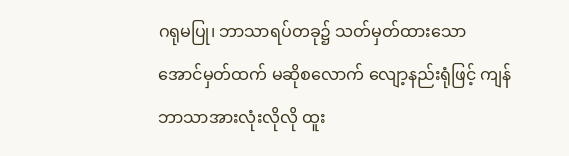ဂရုမပြု၊ ဘာသာရပ်တခု၌ သတ်မှတ်ထားသော အောင်မှတ်ထက် မဆိုစလောက် လျော့နည်းရုံဖြင့် ကျန်ဘာသာအားလုံးလိုလို ထူး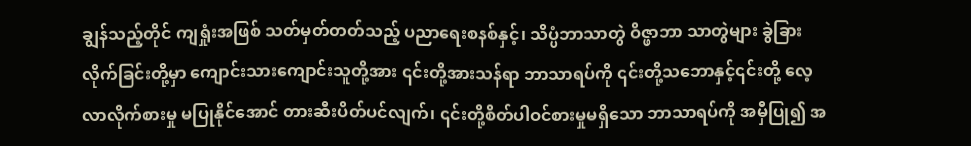ချွန်သည့်တိုင် ကျရှုံးအဖြစ် သတ်မှတ်တတ်သည့် ပညာရေးစနစ်နှင့်၊ သိပ္ပံဘာသာတွဲ ဝိဇ္ဖာဘာ သာတွဲများ ခွဲခြားလိုက်ခြင်းတို့မှာ ကျောင်းသားကျောင်းသူတို့အား ၎င်းတို့အားသန်ရာ ဘာသာရပ်ကို ၎င်းတို့သဘောနှင့်၎င်းတို့ လေ့လာလိုက်စားမှု မပြုနိုင်အောင် တားဆီးပိတ်ပင်လျက်၊ ၎င်းတို့စိတ်ပါဝင်စားမှုမရှိသော ဘာသာရပ်ကို အမှီပြု၍ အ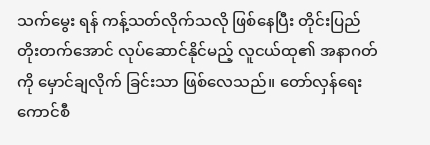သက်မွေး ရန် ကန့်သတ်လိုက်သလို ဖြစ်နေပြီး တိုင်းပြည်တိုးတက်အောင် လုပ်ဆောင်နိုင်မည့် လူငယ်ထု၏ အနာဂတ်ကို မှောင်ချလိုက် ခြင်းသာ ဖြစ်လေသည်။ တော်လှန်ရေးကောင်စီ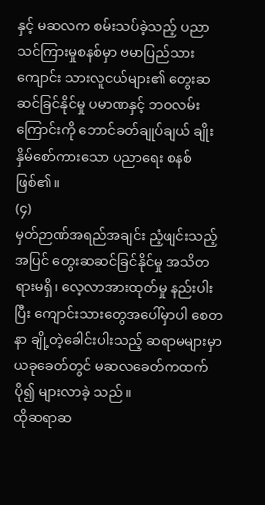နှင့် မဆလက စမ်းသပ်ခဲ့သည့် ပညာသင်ကြားမှုစနစ်မှာ ဗမာပြည်သား ကျောင်း သားလူငယ်များ၏ တွေးဆ ဆင်ခြင်နိုင်မှု ပမာဏနှင့် ဘဝလမ်းကြောင်းကို ဘောင်ခတ်ချုပ်ချယ် ချိုးနှိမ်စော်ကားသော ပညာရေး စနစ် ဖြစ်၏။
(၄)
မှတ်ဉာဏ်အရည်အချင်း ညံ့ဖျင်းသည့်အပြင် တွေးဆဆင်ခြင်နိုင်မှု အသိတရားမရှိ၊ လေ့လာအားထုတ်မှု နည်းပါးပြီး ကျောင်းသားတွေအပေါ်မှာပါ စေတနာ ချို့တဲ့ခေါင်းပါးသည့် ဆရာမများမှာ ယခုခေတ်တွင် မဆလခေတ်ကထက် ပို၍ များလာခဲ့ သည်။
ထိုဆရာဆ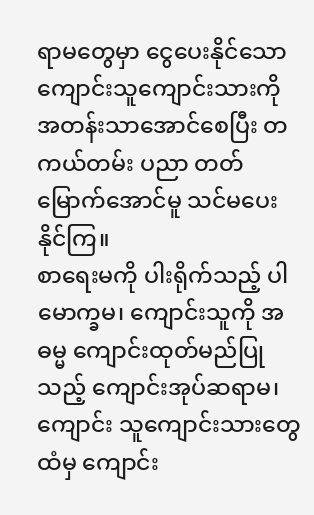ရာမတွေမှာ ငွေပေးနိုင်သော ကျောင်းသူကျောင်းသားကို အတန်းသာအောင်စေပြီး တကယ်တမ်း ပညာ တတ်မြောက်အောင်မူ သင်မပေးနိုင်ကြ။
စာရေးမကို ပါးရိုက်သည့် ပါမောက္ခမ၊ ကျောင်းသူကို အဓမ္မ ကျောင်းထုတ်မည်ပြုသည့် ကျောင်းအုပ်ဆရာမ၊ ကျောင်း သူကျောင်းသားတွေထံမှ ကျောင်း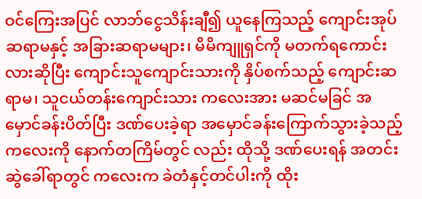ဝင်ကြေးအပြင် လာဘ်ငွေသိန်းချီ၍ ယူနေကြသည့် ကျောင်းအုပ်ဆရာမနှင့် အခြားဆရာမများ၊ မိမိကျူရှင်ကို မတက်ရကောင်းလားဆိုပြီး ကျောင်းသူကျောင်းသားကို နှိပ်စက်သည့် ကျောင်းဆရာမ၊ သူငယ်တန်းကျောင်းသား ကလေးအား မဆင်မခြင် အမှောင်ခန်းပိတ်ပြီး ဒဏ်ပေးခဲ့ရာ အမှောင်ခန်းကြောက်သွားခဲ့သည့် ကလေးကို နောက်တကြိမ်တွင် လည်း ထိုသို့ ဒဏ်ပေးရန် အတင်းဆွဲခေါ်ရာတွင် ကလေးက ခဲတံနှင့်တင်ပါးကို ထိုး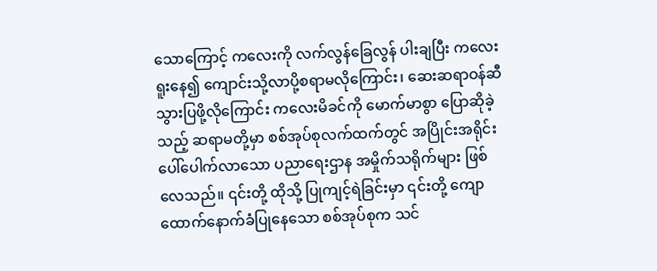သောကြောင့် ကလေးကို လက်လွန်ခြေလွန် ပါးချပြီး ကလေးရူးနေ၍ ကျောင်းသို့လာပို့စရာမလိုကြောင်း၊ ဆေးဆရာဝန်ဆီ သွားပြဖို့လိုကြောင်း ကလေးမိခင်ကို မောက်မာစွာ ပြောဆိုခဲ့သည့် ဆရာမတို့မှာ စစ်အုပ်စုလက်ထက်တွင် အပြိုင်းအရိုင်း ပေါ်ပေါက်လာသော ပညာရေးဌာန အမှိုက်သရိုက်များ ဖြစ်လေသည်။ ၎င်းတို့ ထိုသို့ ပြုကျင့်ရဲခြင်းမှာ ၎င်းတို့ ကျောထောက်နောက်ခံပြုနေသော စစ်အုပ်စုက သင်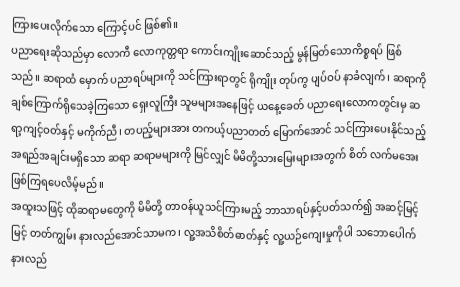ကြားပေးလိုက်သော ကြောင့်ပင် ဖြစ်၏။
ပညာရေးဆိုသည်မှာ လောကီ လောကုတ္တရာ ကောင်းကျိုးဆောင်သည့် မွန်မြတ်သောကိစ္စရပ် ဖြစ်သည်။ ဆရာထံ မှောက် ပညာရပ်များကို သင်ကြားရာတွင် ရိုကျိုး တုပ်ကွ ပျပ်ဝပ် နာခံလျက်၊ ဆရာကို ချစ်ကြောက်ရိုသေခဲ့ကြသော ရှေးလူကြီး သူမများအနေဖြင့် ယနေ့ခေတ် ပညာရေးလောကတွင်းမှ ဆရာ့ကျင့်ဝတ်နှင့် မကိုက်ညီ၊ တပည့်များအား တကယ့်ပညာတတ် မြောက်အောင် သင်ကြားပေးနိုင်သည့် အရည်အချင်းမရှိသော ဆရာ ဆရာမများကို မြင်လျှင် မိမိတို့သားမြေးများအတွက် စိတ် လက်မအေး ဖြစ်ကြရပေလိမ့်မည်။
အထူးသဖြင့် ထိုဆရာမတွေကို မိမိတို့ တာဝန်ယူသင်ကြားမည့် ဘာသာရပ်နှင့်ပတ်သက်၍ အဆင့်မြင့်မြင့် တတ်ကျွမ်း နားလည်အောင်သာမက၊ လူ့အသိစိတ်ဓာတ်နှင့် လူ့ယဉ်ကျေးမှုကိုပါ သဘောပေါက် နားလည်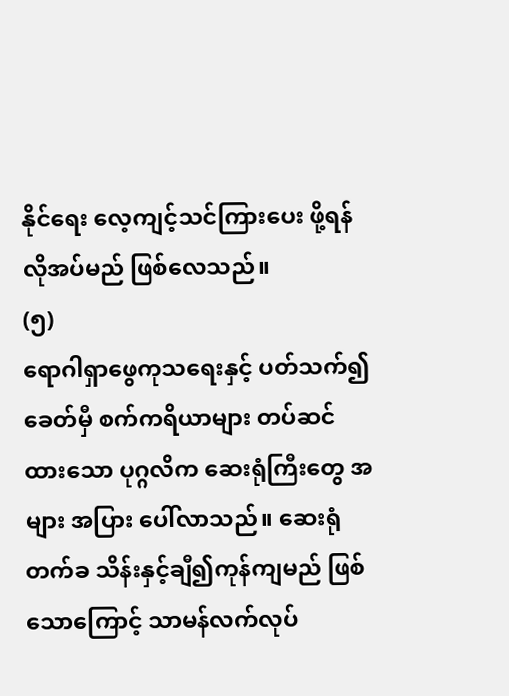နိုင်ရေး လေ့ကျင့်သင်ကြားပေး ဖို့ရန် လိုအပ်မည် ဖြစ်လေသည်။
(၅)
ရောဂါရှာဖွေကုသရေးနှင့် ပတ်သက်၍ ခေတ်မှီ စက်ကရိယာများ တပ်ဆင်ထားသော ပုဂ္ဂလိက ဆေးရုံကြီးတွေ အများ အပြား ပေါ်လာသည်။ ဆေးရုံတက်ခ သိန်းနှင့်ချီ၍ကုန်ကျမည် ဖြစ်သောကြောင့် သာမန်လက်လုပ်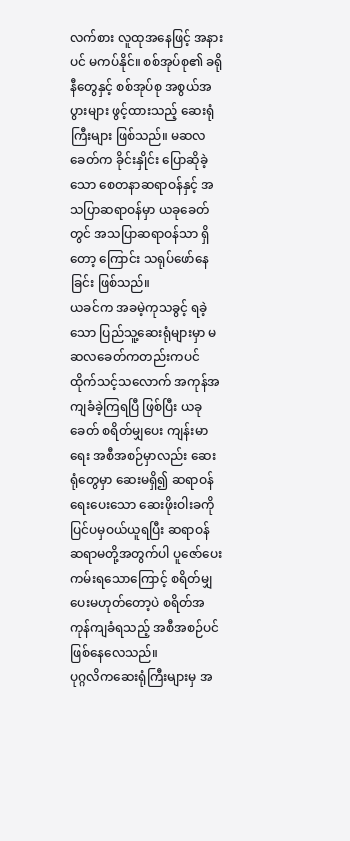လက်စား လူထုအနေဖြင့် အနားပင် မကပ်နိုင်။ စစ်အုပ်စု၏ ခရိုနီတွေနှင့် စစ်အုပ်စု အစွယ်အပွားများ ဖွင့်ထားသည့် ဆေးရုံကြီးများ ဖြစ်သည်။ မဆလ ခေတ်က ခိုင်းနှိုင်း ပြောဆိုခဲ့သော စေတနာဆရာဝန်နှင့် အသပြာဆရာဝန်မှာ ယခုခေတ်တွင် အသပြာဆရာဝန်သာ ရှိတော့ ကြောင်း သရုပ်ဖော်နေခြင်း ဖြစ်သည်။
ယခင်က အခမဲ့ကုသခွင့် ရခဲ့သော ပြည်သူ့ဆေးရုံများမှာ မဆလခေတ်ကတည်းကပင် ထိုက်သင့်သလောက် အကုန်အ ကျခံခဲ့ကြရပြီ ဖြစ်ပြီး ယခုခေတ် စရိတ်မျှပေး ကျန်းမာရေး အစီအစဉ်မှာလည်း ဆေးရုံတွေမှာ ဆေးမရှိ၍ ဆရာဝန်ရေးပေးသော ဆေးဖိုးဝါးခကို ပြင်ပမှဝယ်ယူရပြီး ဆရာဝန် ဆရာမတို့အတွက်ပါ ပူဇော်ပေးကမ်းရသောကြောင့် စရိတ်မျှပေးမဟုတ်တော့ပဲ စရိတ်အကုန်ကျခံရသည့် အစီအစဉ်ပင် ဖြစ်နေလေသည်။
ပုဂ္ဂလိကဆေးရုံကြီးများမှ အ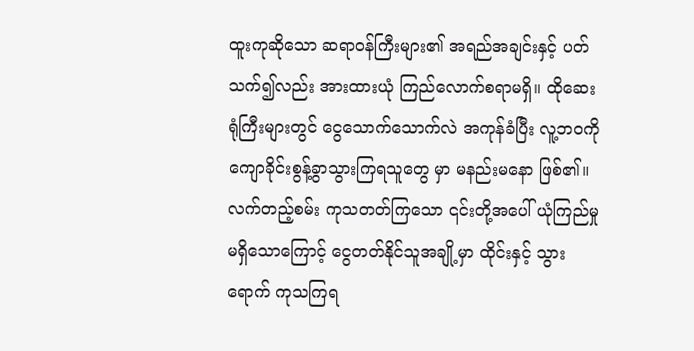ထူးကုဆိုသော ဆရာဝန်ကြီးများ၏ အရည်အချင်းနှင့် ပတ်သက်၍လည်း အားထားယုံ ကြည်လောက်စရာမရှိ။ ထိုဆေးရုံကြီးများတွင် ငွေသောက်သောက်လဲ အကုန်ခံပြီး လူ့ဘဝကို ကျောခိုင်းစွန့်ခွာသွားကြရသူတွေ မှာ မနည်းမနော ဖြစ်၏။ လက်တည့်စမ်း ကုသတတ်ကြသော ၎င်းတို့အပေါ် ယုံကြည်မှု မရှိသောကြောင့် ငွေတတ်နိုင်သူအချို့မှာ ထိုင်းနှင့် သွားရောက် ကုသကြရ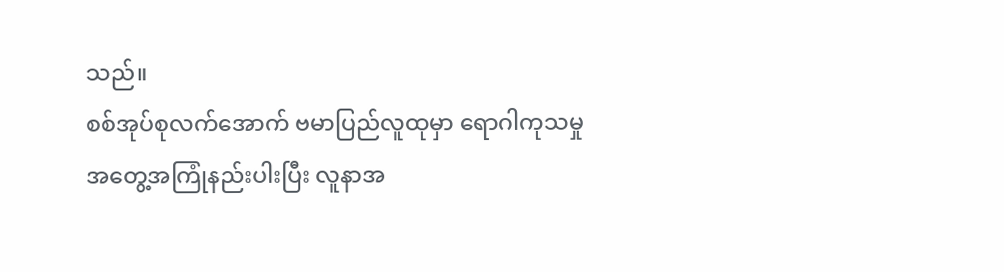သည်။
စစ်အုပ်စုလက်အောက် ဗမာပြည်လူထုမှာ ရောဂါကုသမှု အတွေ့အကြုံနည်းပါးပြီး လူနာအ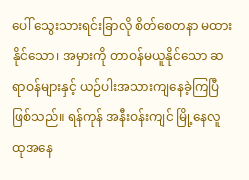ပေါ် သွေးသားရင်းခြာလို စိတ်စေတနာ မထားနိုင်သော၊ အမှားကို တာဝန်မယူနိုင်သော ဆရာဝန်များနှင့် ယဉ်ပါးအသားကျနေခဲ့ကြပြီ ဖြစ်သည်။ ရန်ကုန် အနီးဝန်းကျင် မြို့နေလူထုအနေ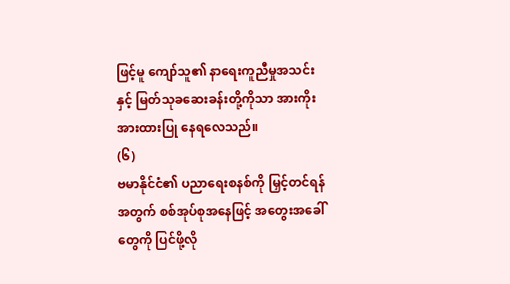ဖြင့်မူ ကျော်သူ၏ နာရေးကူညီမှုအသင်းနှင့် မြတ်သုခဆေးခန်းတို့ကိုသာ အားကိုးအားထားပြု နေရလေသည်။
(၆)
ဗမာနိုင်ငံ၏ ပညာရေးစနစ်ကို မြှင့်တင်ရန်အတွက် စစ်အုပ်စုအနေဖြင့် အတွေးအခေါ်တွေကို ပြင်ဖို့လို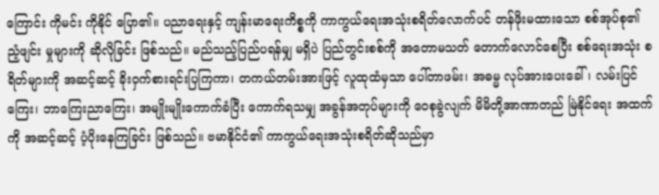ကြောင်း ကိုမင်း ကိုနိုင် ပြော၏။ ပညာရေးနှင့် ကျန်းမာရေးကိစ္စကို ကာကွယ်ရေးအသုံးစရိတ်လောက်ပင် တန်ဖိုးမထားသော စစ်အုပ်စု၏ ညံ့ဖျင်း မှုများကို ဆိုလိုခြင်း ဖြစ်သည်။ မည်သည့်ပြည်ပရန်မျှ မရှိပဲ ပြည်တွင်းစစ်ကို အတောမသတ် တောက်လောင်စေပြီး စစ်ရေးအသုံး စရိတ်များကို အဆင့်ဆင့် ခိုးဝှက်စားရင်းပြကြကာ၊ တကယ်တမ်းအားဖြင့် လူထုထံမှသာ ပေါ်တာဖမ်း၊ အဓမ္မ လုပ်အားပေးခေါ်၊ လမ်းပြင်ကြေး၊ ဘာကြေးညာကြေး၊ အမျိုးမျိုးကောက်ခံပြီး ကောက်ရသမျှ အခွန်အတုပ်များကို ဝေစုခွဲလျက် မိမိတို့အာဏာတည် မြဲနိုင်ရေး အထက်ကို အဆင့်ဆင့် ပံ့ပိုးနေကြခြင်း ဖြစ်သည်။ ဗမာနိုင်ငံ၏ ကာကွယ်ရေးအသုံးစရိတ်ဆိုသည်မှာ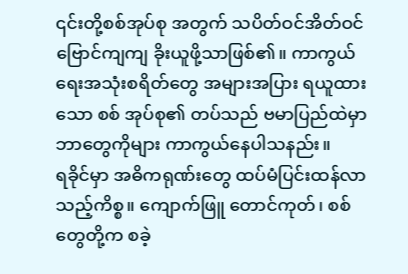၎င်းတို့စစ်အုပ်စု အတွက် သပိတ်ဝင်အိတ်ဝင် ဗြောင်ကျကျ ခိုးယူဖို့သာဖြစ်၏။ ကာကွယ်ရေးအသုံးစရိတ်တွေ အများအပြား ရယူထားသော စစ် အုပ်စု၏ တပ်သည် ဗမာပြည်ထဲမှာ ဘာတွေကိုများ ကာကွယ်နေပါသနည်း။
ရခိုင်မှာ အဓိကရုဏ်းတွေ ထပ်မံပြင်းထန်လာသည့်ကိစ္စ။ ကျောက်ဖြူ တောင်ကုတ်၊ စစ်တွေတို့က စခဲ့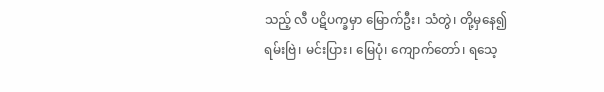သည့် လီ ပဋိပက္ခမှာ မြောက်ဦး၊ သံတွဲ၊ တို့မှနေ၍ ရမ်းဗြဲ၊ မင်းပြား၊ မြေပုံ၊ ကျောက်တော်၊ ရသေ့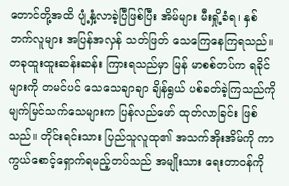တောင်တို့အထိ ပျံ့နှံ့လာခဲ့ပြီဖြစ်ပြီး အိမ်များ မီးရှို့ခံရ၊ နှစ်ဘက်လူများ အပြန်အလှန် သတ်ဖြတ် သေကြေနေကြရသည်။ တခုထူးထူးဆန်းဆန်း ကြားရသည်မှာ မြန် မာစစ်တပ်က ရခိုင်များကို တမင်ပင် သေသေချာချာ ချိန်ရွယ် ပစ်ခတ်ခဲ့ကြသည်ကို မျက်မြင်သက်သေများက ပြန်လည်ဖော် ထုတ်လာခြင်း ဖြစ်သည်။ တိုင်းရင်းသား ပြည်သူလူထု၏ အသက်အိုးအိမ်ကို ကာကွယ်စောင့်ရှောက်ရမည့်တပ်သည် အမျိုးသား ရေးတာဝန်ကို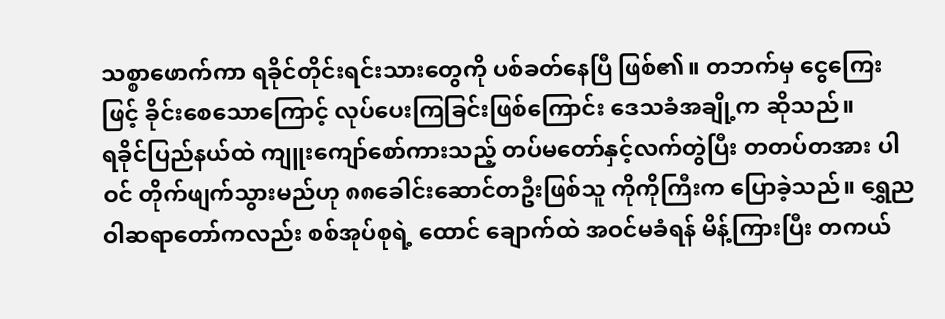သစ္စာဖောက်ကာ ရခိုင်တိုင်းရင်းသားတွေကို ပစ်ခတ်နေပြီ ဖြစ်၏။ တဘက်မှ ငွေကြေးဖြင့် ခိုင်းစေသောကြောင့် လုပ်ပေးကြခြင်းဖြစ်ကြောင်း ဒေသခံအချို့က ဆိုသည်။
ရခိုင်ပြည်နယ်ထဲ ကျူးကျော်စော်ကားသည့် တပ်မတော်နှင့်လက်တွဲပြီး တတပ်တအား ပါဝင် တိုက်ဖျက်သွားမည်ဟု ၈၈ခေါင်းဆောင်တဦးဖြစ်သူ ကိုကိုကြီးက ပြောခဲ့သည်။ ရွှေညဝါဆရာတော်ကလည်း စစ်အုပ်စုရဲ့ ထောင် ချောက်ထဲ အဝင်မခံရန် မိန့်ကြားပြီး တကယ်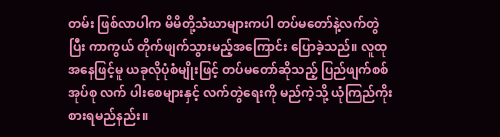တမ်း ဖြစ်လာပါက မိမိတို့သံဃာများကပါ တပ်မတော်နဲ့လက်တွဲပြီး ကာကွယ် တိုက်ဖျက်သွားမည့်အကြောင်း ပြောခဲ့သည်။ လူထုအနေဖြင့်မူ ယခုလိုပုံစံမျိုးဖြင့် တပ်မတော်ဆိုသည့် ပြည်ဖျက်စစ်အုပ်စု လက် ပါးစေများနှင့် လက်တွဲရေးကို မည်ကဲ့သို့ ယုံကြည်ကိုးစားရမည်နည်း။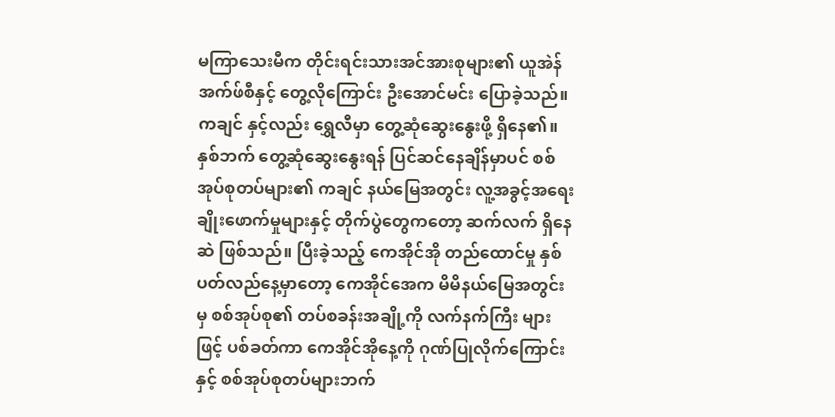မကြာသေးမီက တိုင်းရင်းသားအင်အားစုများ၏ ယူအဲန်အက်ဖ်စီနှင့် တွေ့လိုကြောင်း ဦးအောင်မင်း ပြောခဲ့သည်။ ကချင် နှင့်လည်း ရွှေလီမှာ တွေ့ဆုံဆွေးနွေးဖို့ ရှိနေ၏။ နှစ်ဘက် တွေ့ဆုံဆွေးနွေးရန် ပြင်ဆင်နေချိန်မှာပင် စစ်အုပ်စုတပ်များ၏ ကချင် နယ်မြေအတွင်း လူ့အခွင့်အရေး ချိုးဖောက်မှုများနှင့် တိုက်ပွဲတွေကတော့ ဆက်လက် ရှိနေဆဲ ဖြစ်သည်။ ပြီးခဲ့သည့် ကေအိုင်အို တည်ထောင်မှု နှစ်ပတ်လည်နေ့မှာတော့ ကေအိုင်အေက မိမိနယ်မြေအတွင်းမှ စစ်အုပ်စု၏ တပ်စခန်းအချို့ကို လက်နက်ကြီး များဖြင့် ပစ်ခတ်ကာ ကေအိုင်အိုနေ့ကို ဂုဏ်ပြုလိုက်ကြောင်းနှင့် စစ်အုပ်စုတပ်များဘက်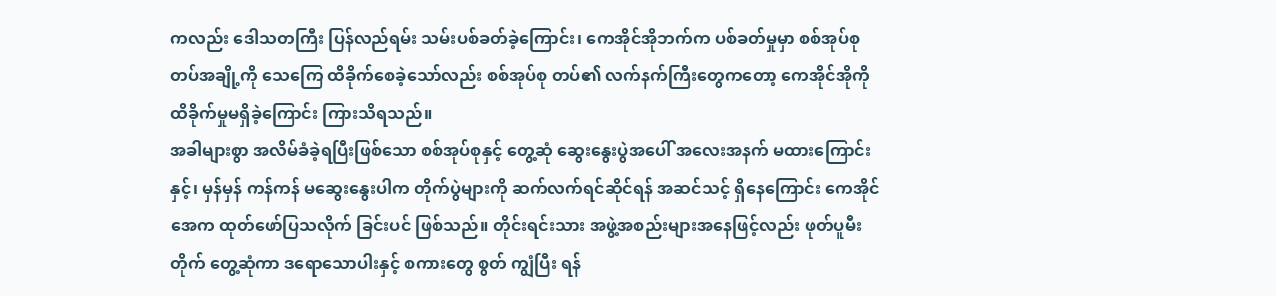ကလည်း ဒေါသတကြီး ပြန်လည်ရမ်း သမ်းပစ်ခတ်ခဲ့ကြောင်း၊ ကေအိုင်အိုဘက်က ပစ်ခတ်မှုမှာ စစ်အုပ်စုတပ်အချို့ကို သေကြေ ထိခိုက်စေခဲ့သော်လည်း စစ်အုပ်စု တပ်၏ လက်နက်ကြီးတွေကတော့ ကေအိုင်အိုကို ထိခိုက်မှုမရှိခဲ့ကြောင်း ကြားသိရသည်။
အခါများစွာ အလိမ်ခံခဲ့ရပြီးဖြစ်သော စစ်အုပ်စုနှင့် တွေ့ဆုံ ဆွေးနွေးပွဲအပေါ် အလေးအနက် မထားကြောင်းနှင့်၊ မှန်မှန် ကန်ကန် မဆွေးနွေးပါက တိုက်ပွဲများကို ဆက်လက်ရင်ဆိုင်ရန် အဆင်သင့် ရှိနေကြောင်း ကေအိုင်အေက ထုတ်ဖော်ပြသလိုက် ခြင်းပင် ဖြစ်သည်။ တိုင်းရင်းသား အဖွဲ့အစည်းများအနေဖြင့်လည်း ဖုတ်ပူမီးတိုက် တွေ့ဆုံကာ ဒရောသောပါးနှင့် စကားတွေ စွတ် ကျွံပြီး ရန်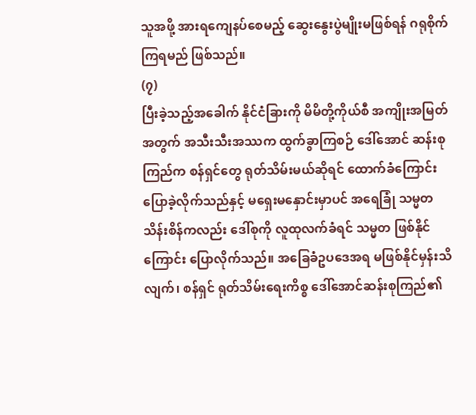သူအဖို့ အားရကျေနပ်စေမည့် ဆွေးနွေးပွဲမျိုးမဖြစ်ရန် ဂရုစိုက်ကြရမည် ဖြစ်သည်။
(၇)
ပြီးခဲ့သည့်အခေါက် နိုင်ငံခြားကို မိမိတို့ကိုယ်စီ အကျိုးအမြတ်အတွက် အသီးသီးအဿက ထွက်ခွာကြစဉ် ဒေါ်အောင် ဆန်းစုကြည်က စန်ရှင်တွေ ရုတ်သိမ်းမယ်ဆိုရင် ထောက်ခံကြောင်း ပြောခဲ့လိုက်သည်နှင့် မရှေးမနှောင်းမှာပင် အရေခြုံ သမ္မတ သိန်းစိန်ကလည်း ဒေါ်စုကို လူထုလက်ခံရင် သမ္မတ ဖြစ်နိုင်ကြောင်း ပြောလိုက်သည်။ အခြေခံဥပဒေအရ မဖြစ်နိုင်မှန်းသိလျက်၊ စန်ရှင် ရုတ်သိမ်းရေးကိစ္စ ဒေါ်အောင်ဆန်းစုကြည်၏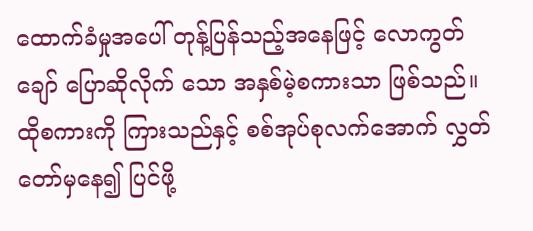ထောက်ခံမှုအပေါ် တုန့်ပြန်သည့်အနေဖြင့် လောကွတ်ချော် ပြောဆိုလိုက် သော အနှစ်မဲ့စကားသာ ဖြစ်သည်။
ထိုစကားကို ကြားသည်နှင့် စစ်အုပ်စုလက်အောက် လွှတ်တော်မှနေ၍ ပြင်ဖို့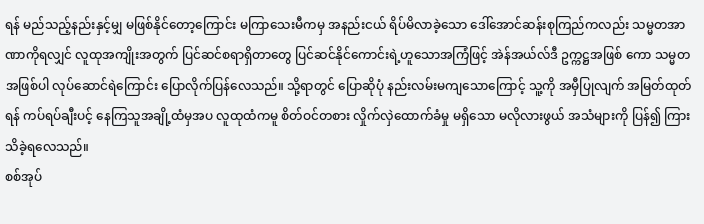ရန် မည်သည့်နည်းနှင့်မျှ မဖြစ်နိုင်တော့ကြောင်း မကြာသေးမီကမှ အနည်းငယ် ရိပ်မိလာခဲ့သော ဒေါ်အောင်ဆန်းစုကြည်ကလည်း သမ္မတအာ ဏာကိုရလျှင် လူထုအကျိုးအတွက် ပြင်ဆင်စရာရှိတာတွေ ပြင်ဆင်နိုင်ကောင်းရဲ့ဟူသောအကြံဖြင့် အဲန်အယ်လ်ဒီ ဥက္ကဋ္ဌအဖြစ် ကော သမ္မတအဖြစ်ပါ လုပ်ဆောင်ရဲကြောင်း ပြောလိုက်ပြန်လေသည်။ သို့ရာတွင် ပြောဆိုပုံ နည်းလမ်းမကျသောကြောင့် သူ့ကို အမှီပြုလျက် အမြတ်ထုတ်ရန် ကပ်ရပ်ချီးပင့် နေကြသူအချို့ထံမှအပ လူထုထံကမူ စိတ်ဝင်တစား လှိုက်လှဲထောက်ခံမှု မရှိသော မလိုလားဖွယ် အသံများကို ပြန်၍ ကြားသိခဲ့ရလေသည်။
စစ်အုပ်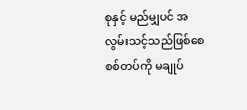စုနှင့် မည်မျှပင် အလွမ်းသင့်သည်ဖြစ်စေ စစ်တပ်ကို မချုပ်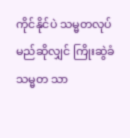ကိုင်နိုင်ပဲ သမ္မတလုပ်မည်ဆိုလျှင် ကြိုးဆွဲခံ သမ္မတ သာ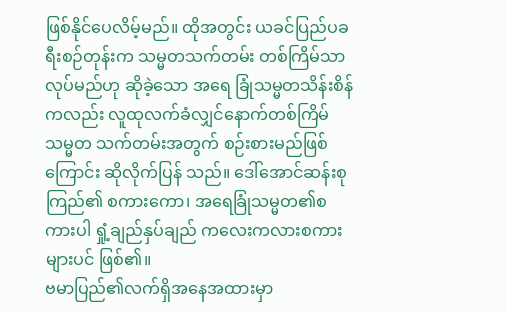ဖြစ်နိုင်ပေလိမ့်မည်။ ထိုအတွင်း ယခင်ပြည်ပခရီးစဉ်တုန်းက သမ္မတသက်တမ်း တစ်ကြိမ်သာလုပ်မည်ဟု ဆိုခဲ့သော အရေ ခြုံသမ္မတသိန်းစိန်ကလည်း လူထုလက်ခံလျှင်နောက်တစ်ကြိမ် သမ္မတ သက်တမ်းအတွက် စဉ်းစားမည်ဖြစ်ကြောင်း ဆိုလိုက်ပြန် သည်။ ဒေါ်အောင်ဆန်းစုကြည်၏ စကားကော၊ အရေခြုံသမ္မတ၏စကားပါ ရှုံ့ချည်နှပ်ချည် ကလေးကလားစကားများပင် ဖြစ်၏။
ဗမာပြည်၏လက်ရှိအနေအထားမှာ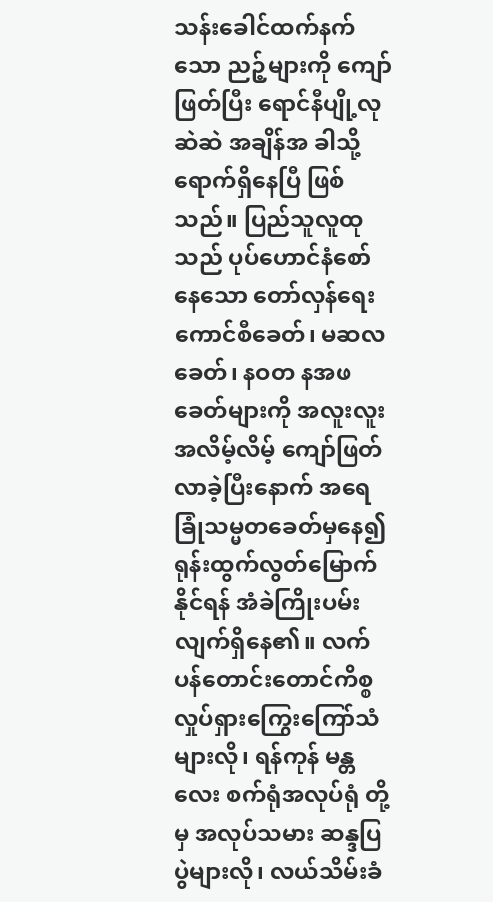သန်းခေါင်ထက်နက်သော ညဉ့်များကို ကျော်ဖြတ်ပြီး ရောင်နီပျို့လုဆဲဆဲ အချိန်အ ခါသို့ ရောက်ရှိနေပြီ ဖြစ်သည်။ ပြည်သူလူထုသည် ပုပ်ဟောင်နံစော်နေသော တော်လှန်ရေးကောင်စီခေတ်၊ မဆလခေတ်၊ နဝတ နအဖခေတ်များကို အလူးလူးအလိမ့်လိမ့် ကျော်ဖြတ်လာခဲ့ပြီးနောက် အရေခြုံသမ္မတခေတ်မှနေ၍ ရုန်းထွက်လွတ်မြောက် နိုင်ရန် အံခဲကြိုးပမ်းလျက်ရှိနေ၏။ လက်ပန်တောင်းတောင်ကိစ္စ လှုပ်ရှားကြွေးကြော်သံများလို၊ ရန်ကုန် မန္တလေး စက်ရုံအလုပ်ရုံ တို့မှ အလုပ်သမား ဆန္ဒပြပွဲများလို၊ လယ်သိမ်းခံ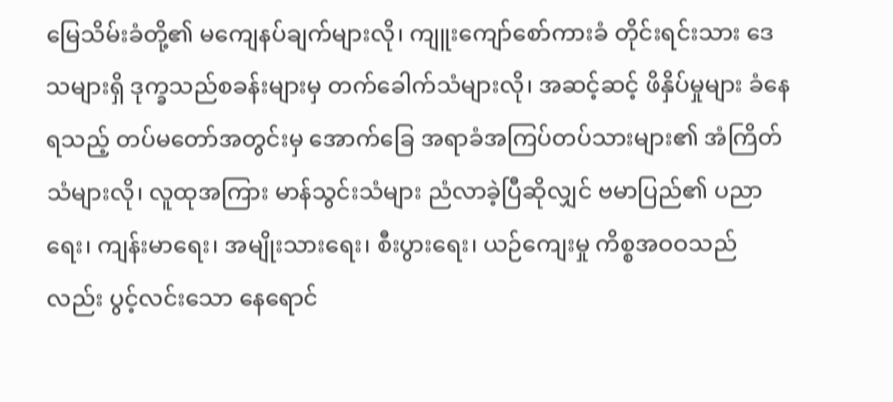မြေသိမ်းခံတို့၏ မကျေနပ်ချက်များလို၊ ကျူးကျော်စော်ကားခံ တိုင်းရင်းသား ဒေသများရှိ ဒုက္ခသည်စခန်းများမှ တက်ခေါက်သံများလို၊ အဆင့်ဆင့် ဖိနှိပ်မှုများ ခံနေရသည့် တပ်မတော်အတွင်းမှ အောက်ခြေ အရာခံအကြပ်တပ်သားများ၏ အံကြိတ်သံများလို၊ လူထုအကြား မာန်သွင်းသံများ ညံလာခဲ့ပြီဆိုလျှင် ဗမာပြည်၏ ပညာရေး၊ ကျန်းမာရေး၊ အမျိုးသားရေး၊ စီးပွားရေး၊ ယဉ်ကျေးမှု ကိစ္စအဝဝသည်လည်း ပွင့်လင်းသော နေရောင်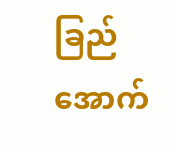ခြည်အောက်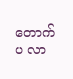တောက်ပ လာ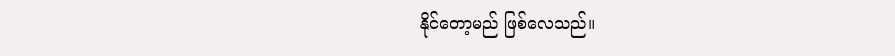နိုင်တော့မည် ဖြစ်လေသည်။